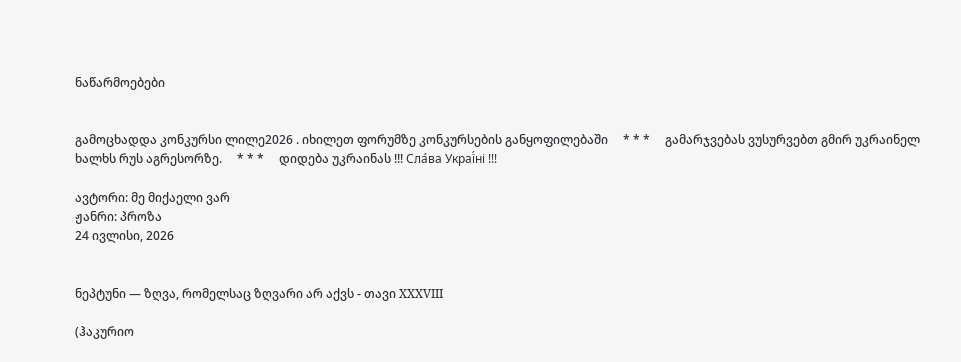ნაწარმოებები


გამოცხადდა კონკურსი ლილე2026 . იხილეთ ფორუმზე კონკურსების განყოფილებაში     * * *     გამარჯვებას ვუსურვებთ გმირ უკრაინელ ხალხს რუს აგრესორზე.     * * *     დიდება უკრაინას !!! Сла́ва Украї́ні !!!

ავტორი: მე მიქაელი ვარ
ჟანრი: პროზა
24 ივლისი, 2026


ნეპტუნი — ზღვა, რომელსაც ზღვარი არ აქვს - თავი XXXVIII

(ჰაკურიო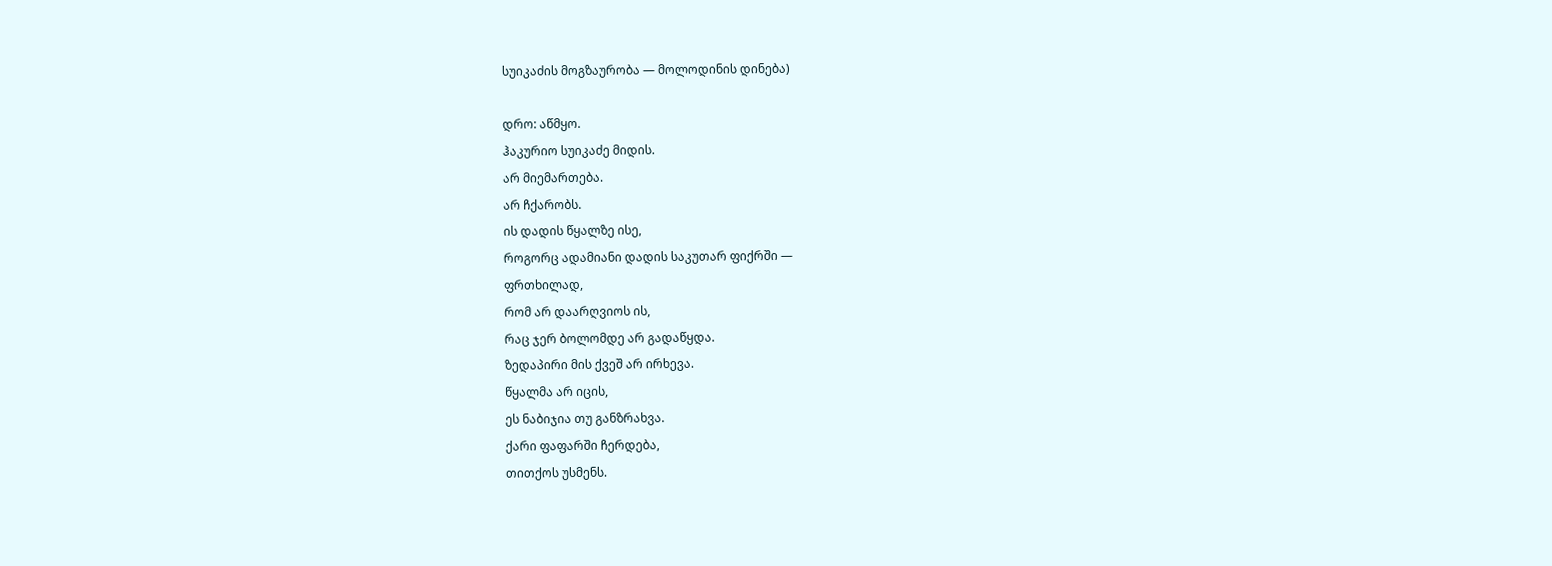სუიკაძის მოგზაურობა — მოლოდინის დინება)

დრო: აწმყო.
ჰაკურიო სუიკაძე მიდის.
არ მიემართება.
არ ჩქარობს.
ის დადის წყალზე ისე,
როგორც ადამიანი დადის საკუთარ ფიქრში —
ფრთხილად,
რომ არ დაარღვიოს ის,
რაც ჯერ ბოლომდე არ გადაწყდა.
ზედაპირი მის ქვეშ არ ირხევა.
წყალმა არ იცის,
ეს ნაბიჯია თუ განზრახვა.
ქარი ფაფარში ჩერდება,
თითქოს უსმენს.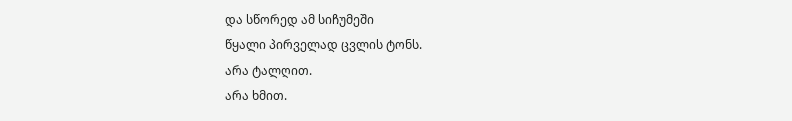და სწორედ ამ სიჩუმეში
წყალი პირველად ცვლის ტონს.
არა ტალღით.
არა ხმით.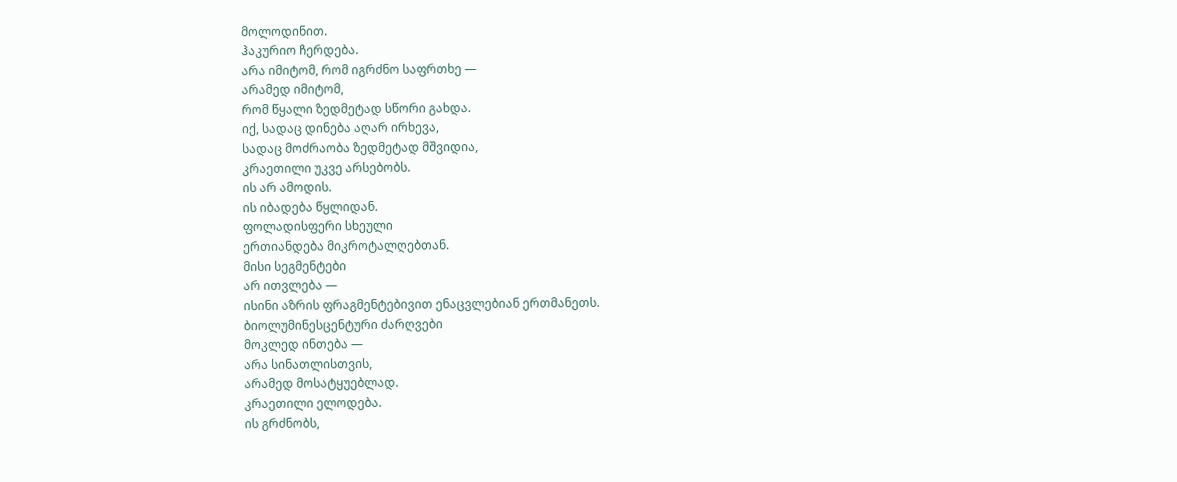მოლოდინით.
ჰაკურიო ჩერდება.
არა იმიტომ, რომ იგრძნო საფრთხე —
არამედ იმიტომ,
რომ წყალი ზედმეტად სწორი გახდა.
იქ, სადაც დინება აღარ ირხევა,
სადაც მოძრაობა ზედმეტად მშვიდია,
კრაეთილი უკვე არსებობს.
ის არ ამოდის.
ის იბადება წყლიდან.
ფოლადისფერი სხეული
ერთიანდება მიკროტალღებთან.
მისი სეგმენტები
არ ითვლება —
ისინი აზრის ფრაგმენტებივით ენაცვლებიან ერთმანეთს.
ბიოლუმინესცენტური ძარღვები
მოკლედ ინთება —
არა სინათლისთვის,
არამედ მოსატყუებლად.
კრაეთილი ელოდება.
ის გრძნობს,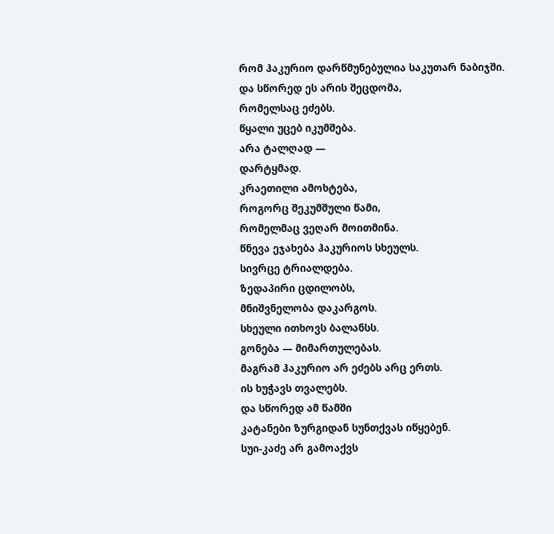რომ ჰაკურიო დარწმუნებულია საკუთარ ნაბიჯში.
და სწორედ ეს არის შეცდომა,
რომელსაც ეძებს.
წყალი უცებ იკუმშება.
არა ტალღად —
დარტყმად.
კრაეთილი ამოხტება,
როგორც შეკუმშული წამი,
რომელმაც ვეღარ მოითმინა.
წნევა ეჯახება ჰაკურიოს სხეულს.
სივრცე ტრიალდება.
ზედაპირი ცდილობს,
მნიშვნელობა დაკარგოს.
სხეული ითხოვს ბალანსს.
გონება — მიმართულებას.
მაგრამ ჰაკურიო არ ეძებს არც ერთს.
ის ხუჭავს თვალებს.
და სწორედ ამ წამში
კატანები ზურგიდან სუნთქვას იწყებენ.
სუი-კაძე არ გამოაქვს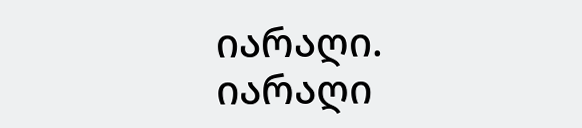იარაღი.
იარაღი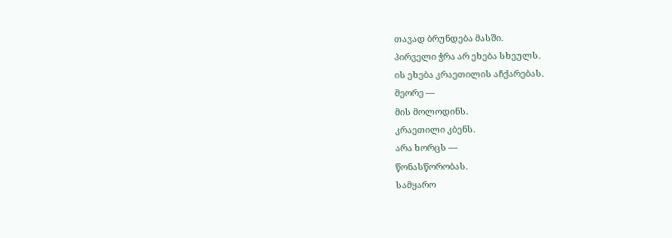თავად ბრუნდება მასში.
პირველი ჭრა არ ეხება სხეულს.
ის ეხება კრაეთილის აჩქარებას.
მეორე —
მის მოლოდინს.
კრაეთილი კბენს.
არა ხორცს —
წონასწორობას.
სამყარო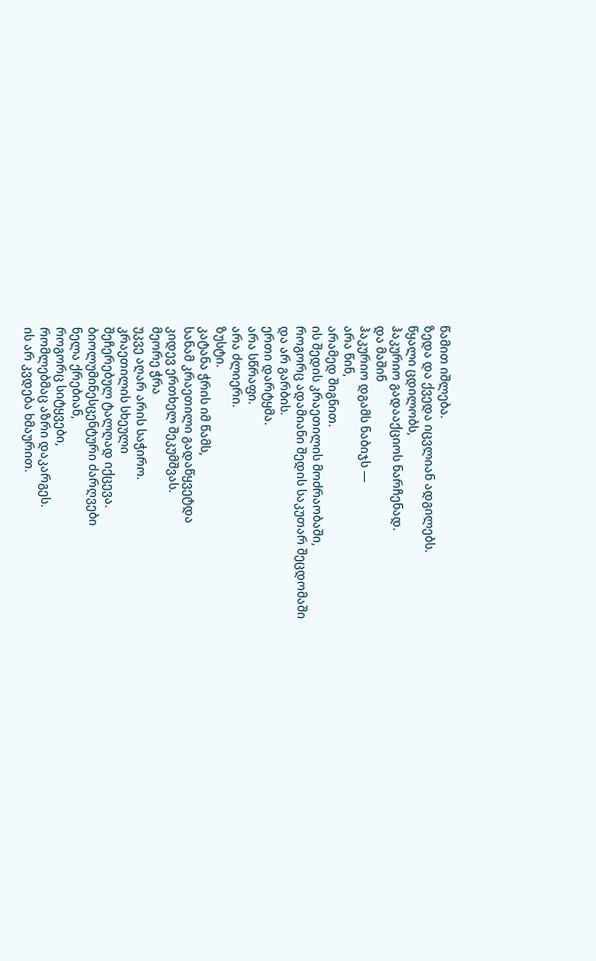წამით იშლება.
ზედა და ქვედა იცვლიან ადგილებს.
წყალი ცდილობს,
ჰაკურიო გადააქციოს ნარჩენად.
და მაშინ
ჰაკურიო დგამს ნაბიჯს —
არა წინ,
არამედ შიგნით.
ის შედის კრაეთილის მოძრაობაში,
როგორც ადამიანი შედის საკუთარ შეცდომაში
და არ გარბის.
ერთი დარტყმა.
არა სწრაფი.
არა ძლიერი.
ზუსტი.
კატანა ჭრის იმ წამს,
სანამ კრაეთილი გადაწყვეტდა
კიდევ ერთხელ შეკუმშვას.
მეორე ჭრა
უკვე აღარ არის საჭირო.
კრაეთილის სხეული
შეჩერებულ ტალღად იქცევა.
ბიოლუმინესცენტური ძარღვები
ნელა ქრებიან,
როგორც სიტყვები,
რომლებმაც აზრი დაკარგეს.
ის არ კვდება ხმაურით.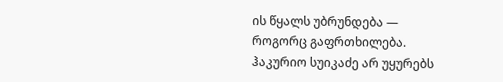ის წყალს უბრუნდება —
როგორც გაფრთხილება.
ჰაკურიო სუიკაძე არ უყურებს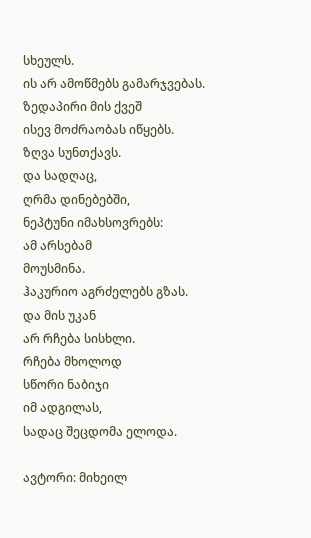სხეულს.
ის არ ამოწმებს გამარჯვებას.
ზედაპირი მის ქვეშ
ისევ მოძრაობას იწყებს.
ზღვა სუნთქავს.
და სადღაც,
ღრმა დინებებში,
ნეპტუნი იმახსოვრებს:
ამ არსებამ
მოუსმინა.
ჰაკურიო აგრძელებს გზას.
და მის უკან
არ რჩება სისხლი.
რჩება მხოლოდ
სწორი ნაბიჯი
იმ ადგილას,
სადაც შეცდომა ელოდა.

ავტორი: მიხეილ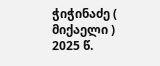ჭიჭინაძე ( მიქაელი )
2025 წ.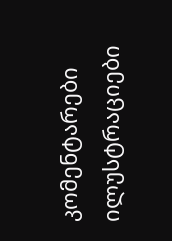კომენტარები ილუსტრაციები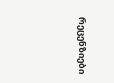რეცენზიები